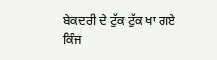ਬੇਕਦਰੀ ਦੇ ਟੁੱਕ ਟੁੱਕ ਖਾ ਗਏ ਕਿੰਜ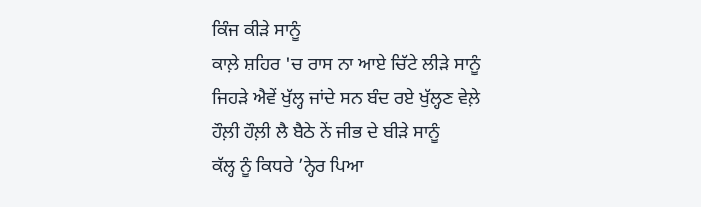ਕਿੰਜ ਕੀੜੇ ਸਾਨੂੰ
ਕਾਲ਼ੇ ਸ਼ਹਿਰ 'ਚ ਰਾਸ ਨਾ ਆਏ ਚਿੱਟੇ ਲੀੜੇ ਸਾਨੂੰ
ਜਿਹੜੇ ਐਵੇਂ ਖੁੱਲ੍ਹ ਜਾਂਦੇ ਸਨ ਬੰਦ ਰਏ ਖੁੱਲ੍ਹਣ ਵੇਲ਼ੇ
ਹੌਲ਼ੀ ਹੌਲ਼ੀ ਲੈ ਬੈਠੇ ਨੇਂ ਜੀਭ ਦੇ ਬੀੜੇ ਸਾਨੂੰ
ਕੱਲ੍ਹ ਨੂੰ ਕਿਧਰੇ ’ਨ੍ਹੇਰ ਪਿਆ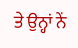ਤੇ ਉਨ੍ਹਾਂ ਨੇਂ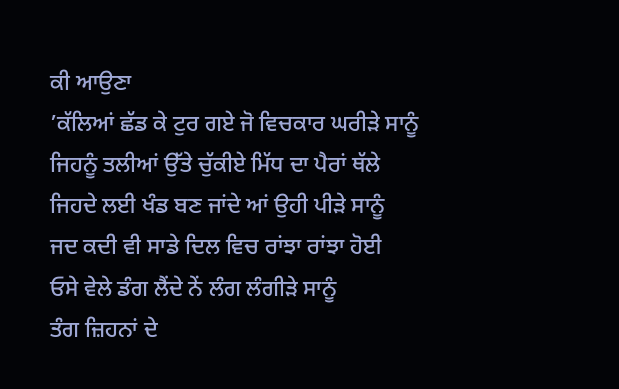ਕੀ ਆਉਣਾ
’ਕੱਲਿਆਂ ਛੱਡ ਕੇ ਟੁਰ ਗਏ ਜੋ ਵਿਚਕਾਰ ਘਰੀੜੇ ਸਾਨੂੰ
ਜਿਹਨੂੰ ਤਲੀਆਂ ਉੱਤੇ ਚੁੱਕੀਏ ਮਿੱਧ ਦਾ ਪੈਰਾਂ ਥੱਲੇ
ਜਿਹਦੇ ਲਈ ਖੰਡ ਬਣ ਜਾਂਦੇ ਆਂ ਉਹੀ ਪੀੜੇ ਸਾਨੂੰ
ਜਦ ਕਦੀ ਵੀ ਸਾਡੇ ਦਿਲ ਵਿਚ ਰਾਂਝਾ ਰਾਂਝਾ ਹੋਈ
ਓਸੇ ਵੇਲੇ ਡੰਗ ਲੈਂਦੇ ਨੇਂ ਲੰਗ ਲੰਗੀੜੇ ਸਾਨੂੰ
ਤੰਗ ਜ਼ਿਹਨਾਂ ਦੇ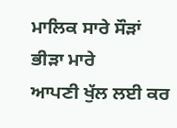ਮਾਲਿਕ ਸਾਰੇ ਸੌੜਾਂ ਭੀੜਾ ਮਾਰੇ
ਆਪਣੀ ਖੁੱਲ ਲਈ ਕਰ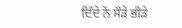ਦਿੰਦੇ ਨੇਂ ਸੌੜੇ ਭੀੜੇ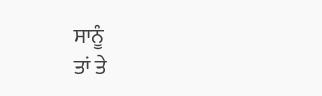ਸਾਨੂੰ
ਤਾਂ ਤੇ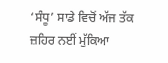‘ਸੰਧੂ’ ਸਾਡੇ ਵਿਚੋਂ ਅੱਜ ਤੱਕ ਜ਼ਹਿਰ ਨਈਂ ਮੁੱਕਿਆ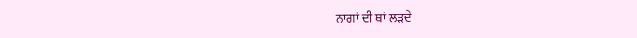ਨਾਗਾਂ ਦੀ ਥਾਂ ਲੜਦੇ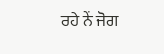ਰਹੇ ਨੇਂ ਜੋਗ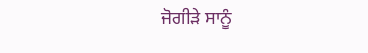ਜੋਗੀੜੇ ਸਾਨੂੰ